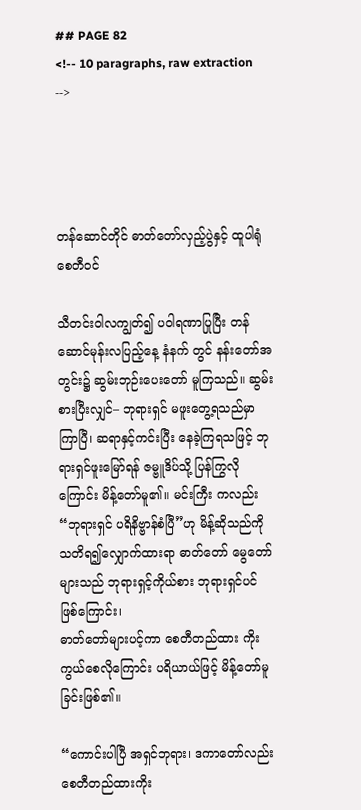## PAGE 82
<!-- 10 paragraphs, raw extraction -->




တန်ဆောင်တိုင် ဓာတ်တော်လှည့်ပွဲနှင့် ထူပါရုံစေတီဝင်

သီတင်းဝါလကျွတ်၍ ပဝါရဏာပြုပြီး တန်ဆောင်မုန်းလပြည့်နေ့ နံနက် တွင် နန်းတော်အတွင်း၌ ဆွမ်းဘုဉ်းပေးတော် မူကြသည်။ ဆွမ်းစားပြီးလျှင်– ဘုရားရှင် မဖူးတွေ့ရသည်မှာကြာပြီ၊ ဆရာနှင့်ကင်းပြီး နေခဲ့ကြရသဖြင့် ဘုရားရှင်ဖူးမြော်ရန် ဇမ္ဗူဒိပ်သို့ ပြန်ကြွလိုကြောင်း မိန့်တော်မူ၏။ မင်းကြီး ကလည်း “ဘုရားရှင် ပရိနိဗ္ဗာန်စံပြီ”ဟု မိန့်ဆိုသည်ကို သတိရ၍လျှောက်ထားရာ ဓာတ်တော် မွေတော်များသည် ဘုရားရှင့်ကိုယ်စား ဘုရားရှင်ပင် ဖြစ်ကြောင်း၊
ဓာတ်တော်များပင့်ကာ စေတီတည်ထား ကိုးကွယ်စေလိုကြောင်း ပရိယာယ်ဖြင့် မိန့်တော်မူခြင်းဖြစ်၏။

“ကောင်းပါပြီ အရှင်ဘုရား၊ ဒကာတော်လည်း စေတီတည်ထားကိုး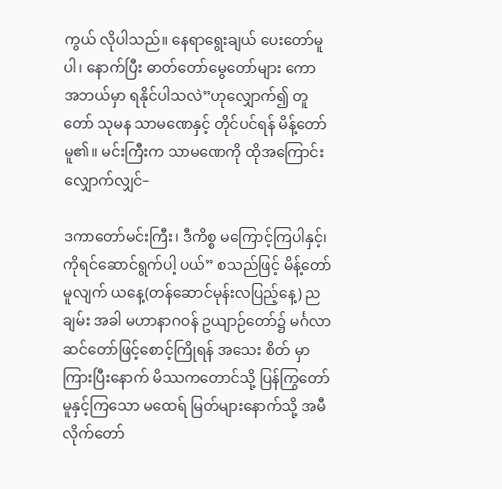ကွယ် လိုပါသည်။ နေရာရွေးချယ် ပေးတော်မူပါ၊ နောက်ပြီး ဓာတ်တော်မွေတော်များ ကော အဘယ်မှာ ရနိုင်ပါသလဲ”ဟုလျှောက်၍ တူတော် သုမန သာမဏေနှင့် တိုင်ပင်ရန် မိန့်တော်မူ၏။ မင်းကြီးက သာမဏေကို ထိုအကြောင်း လျှောက်လျှင်–

ဒကာတော်မင်းကြီး၊ ဒီကိစ္စ မကြောင့်ကြပါနှင့်၊ ကိုရင်ဆောင်ရွက်ပါ့ ပယ်” စသည်ဖြင့် မိန့်တော်မူလျက် ယနေ့(တန်ဆောင်မုန်းလပြည့်နေ့) ညချမ်း အခါ မဟာနာဂဝန် ဥယျာဉ်တော်၌ မင်္ဂလာဆင်တော်ဖြင့်စောင့်ကြိုရန် အသေး စိတ် မှာကြားပြီးနောက် မိဿကတောင်သို့ ပြန်ကြွတော်မူနှင့်ကြသော မထေရ် မြတ်များနောက်သို့ အမီလိုက်တော်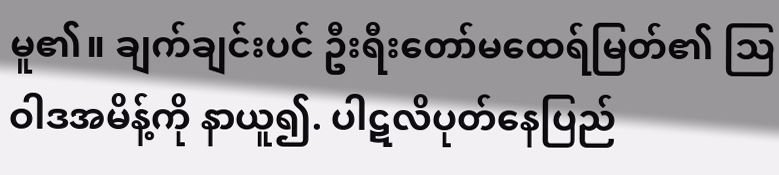မူ၏။ ချက်ချင်းပင် ဦးရီးတော်မထေရ်မြတ်၏ ဩဝါဒအမိန့်ကို နာယူ၍. ပါဋလိပုတ်နေပြည်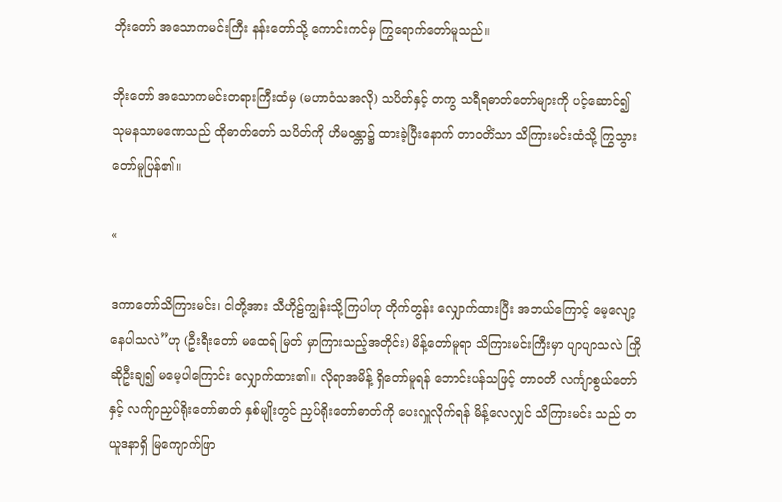ဘိုးတော် အသောကမင်းကြီး နန်းတော်သို့ ကောင်းကင်မှ ကြွရောက်တော်မူသည်။

ဘိုးတော် အသောကမင်းတရားကြီးထံမှ (မဟာဝံသအလို) သပိတ်နှင့် တကွ သရီရဓာတ်တော်များကို ပင့်ဆောင်၍ သုမနသာမဏေသည် ထိုဓာတ်တော် သပိတ်ကို ဟိမဝန္တာ၌ ထားခဲ့ပြီးနောက် တာဝတိံသာ သိကြားမင်းထံသို့ ကြွသွားတော်မူပြန်၏။

«

ဒကာတော်သိကြားမင်း၊ ငါတို့အား သီဟိုဠ်ကျွန်းသို့ကြပါဟု တိုက်တွန်း လျှောက်ထားပြီး အဘယ်ကြောင့် မေ့လျော့နေပါသလဲ”ဟု (ဦးရီးတော် မထေရ် မြတ် မှာကြားသည့်အတိုင်း) မိန့်တော်မူရာ သိကြားမင်းကြီးမှာ ပျာပျာသလဲ ကြိုဆိုဦးချ၍ မမေ့ပါကြောင်း လျှောက်ထား၏။ လိုရာအမိန့် ရှိတော်မူရန် ဘောင်းပန်သဖြင့် တာဝတိ လင်္ကျာစွယ်တော်နှင့် လက်ျာညှပ်ရိုးတော်ဓာတ် နှစ်မျိုးတွင် ညှပ်ရိုးတော်ဓာတ်ကို ပေးလှူလိုက်ရန် မိန့်လေလျှင် သိကြားမင်း သည် တယူဒနာရှိ မြကျောက်ဖြာ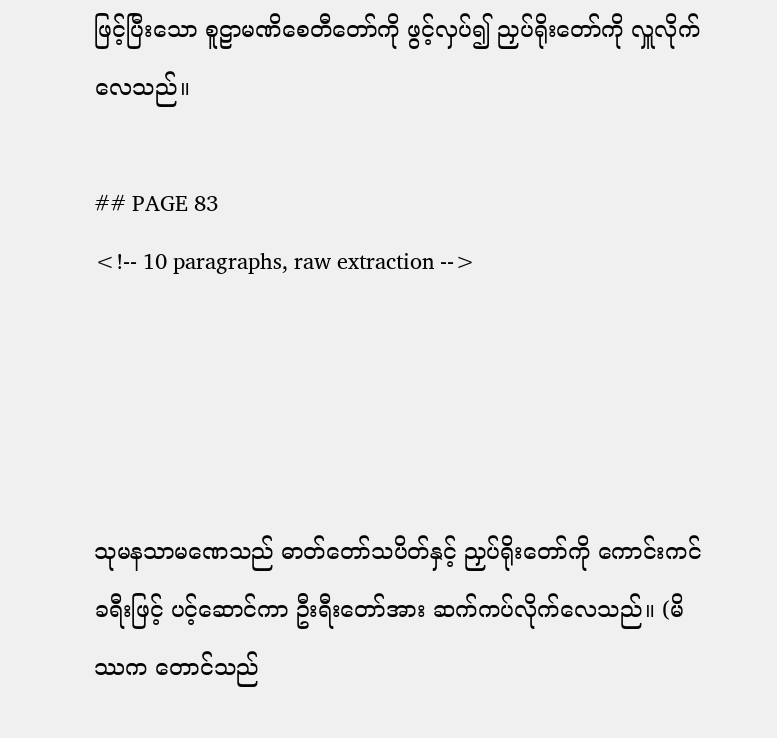ဖြင့်ပြီးသော စူဠာမဏိစေတီတော်ကို ဖွင့်လှပ်၍ ညှပ်ရိုးတော်ကို လှူလိုက်လေသည်။

## PAGE 83
<!-- 10 paragraphs, raw extraction -->




သုမနသာမဏေသည် ဓာတ်တော်သပိတ်နှင့် ညှပ်ရိုးတော်ကို ကောင်းကင် ခရီးဖြင့် ပင့်ဆောင်ကာ ဦးရီးတော်အား ဆက်ကပ်လိုက်လေသည်။ (မိဿက တောင်သည်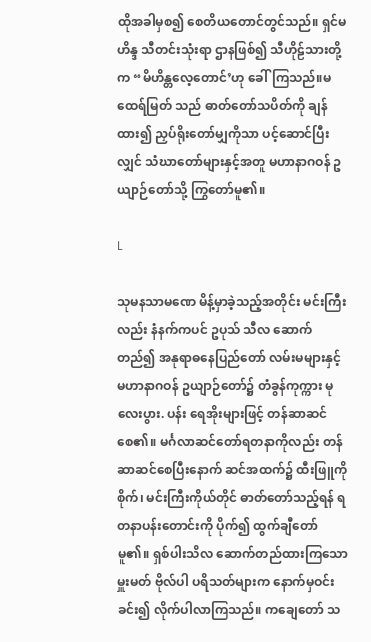ထိုအခါမှစ၍ စေတိယတောင်တွင်သည်။ ရှင်မဟိန္ဒ သီတင်းသုံးရာ ဌာနဖြစ်၍ သီဟိုဠ်သားတို့က “မိဟိန္တလေ့တောင်’ဟု ခေါ်ကြသည်။မထေရ်မြတ် သည် ဓာတ်တော်သပိတ်ကို ချန်ထား၍ ညှပ်ရိုးတော်မျှကိုသာ ပင့်ဆောင်ပြီးလျှင် သံဃာတော်များနှင့်အတူ မဟာနာဂဝန် ဥယျာဉ်တော်သို့ ကြွတော်မူ၏။

L

သုမနသာမဏေ မိန့်မှာခဲ့သည့်အတိုင်း မင်းကြီးလည်း နံနက်ကပင် ဥပုသ် သီလ ဆောက်တည်၍ အနုရာဓနေပြည်တော် လမ်းမများနှင့် မဟာနာဂဝန် ဥယျာဉ်တော်၌ တံခွန်ကုက္ကား မုလေးပွား. ပန်း ရေအိုးများဖြင့် တန်ဆာဆင် စေ၏။ မင်္ဂလာဆင်တော်ရတနာကိုလည်း တန်ဆာဆင်စေပြီးနောက် ဆင်အထက်၌ ထီးဖြူကိုစိုက်၊ မင်းကြီးကိုယ်တိုင် ဓာတ်တော်သည့်ရန် ရတနာပန်းတောင်းကို ပိုက်၍ ထွက်ချီတော်မူ၏။ ရှစ်ပါးသိလ ဆောက်တည်ထားကြသော မှူးမတ် ဗိုလ်ပါ ပရိသတ်များက နောက်မှဝင်းခင်း၍ လိုက်ပါလာကြသည်။ ကချေတော် သ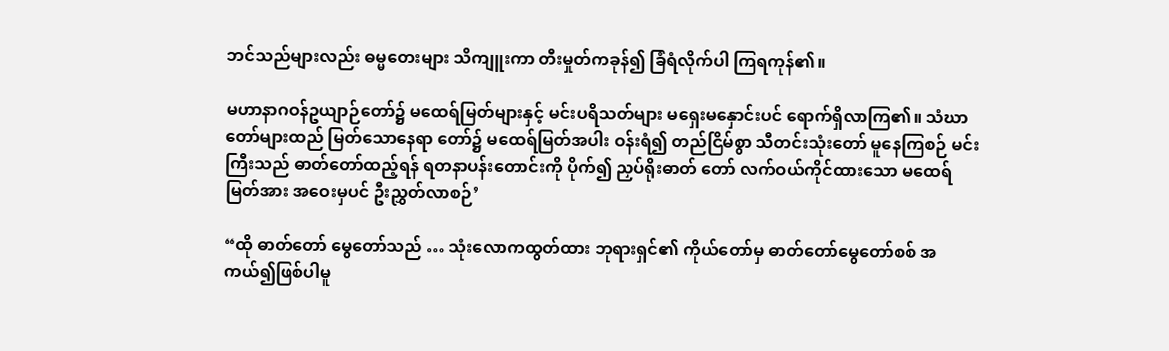ဘင်သည်များလည်း ဓမ္မတေးများ သိကျူးကာ တီးမှုတ်ကခုန်၍ ခြံရံလိုက်ပါ ကြရကုန်၏။

မဟာနာဂဝန်ဥယျာဉ်တော်၌ မထေရ်မြတ်များနှင့် မင်းပရိသတ်များ မရှေးမနှောင်းပင် ရောက်ရှိလာကြ၏။ သံဃာတော်များထည် မြတ်သောနေရာ တော်၌ မထေရ်မြတ်အပါး ဝန်းရံ၍ တည်ငြိမ်စွာ သီတင်းသုံးတော် မူနေကြစဉ် မင်းကြီးသည် ဓာတ်တော်ထည့်ရန် ရတနာပန်းတောင်းကို ပိုက်၍ ညှပ်ရိုးဓာတ် တော် လက်ဝယ်ကိုင်ထားသော မထေရ်မြတ်အား အဝေးမှပင် ဦးညွှတ်လာစဉ်’

“ထို ဓာတ်တော် မွေတော်သည် … သုံးလောကထွတ်ထား ဘုရားရှင်၏ ကိုယ်တော်မှ ဓာတ်တော်မွေတော်စစ် အကယ်၍ဖြစ်ပါမူ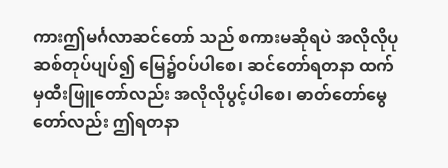ကားဤမင်္ဂလာဆင်တော် သည် စကားမဆိုရပဲ အလိုလိုပုဆစ်တုပ်ပျပ်၍ မြေ၌ဝပ်ပါစေ၊ ဆင်တော်ရတနာ ထက်မှထီးဖြူတော်လည်း အလိုလိုပွင့်ပါစေ၊ ဓာတ်တော်မွေတော်လည်း ဤရတနာ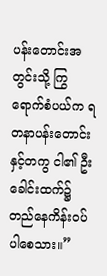ပန်းတောင်းအတွင်းသို့ ကြွရောက်စံပယ်က ရတနာပန်းတောင်းနှင့်တကွ ငါ၏ ဦးခေါင်းထက်၌ တည်နေကိန်းဝပ်ပါစေသား။”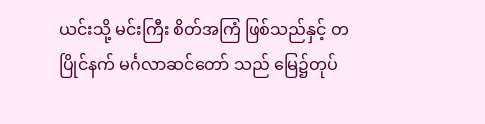ယင်းသို့ မင်းကြီး စိတ်အကြံ ဖြစ်သည်နှင့် တပြိုင်နက် မင်္ဂလာဆင်တော် သည် မြေ၌တုပ်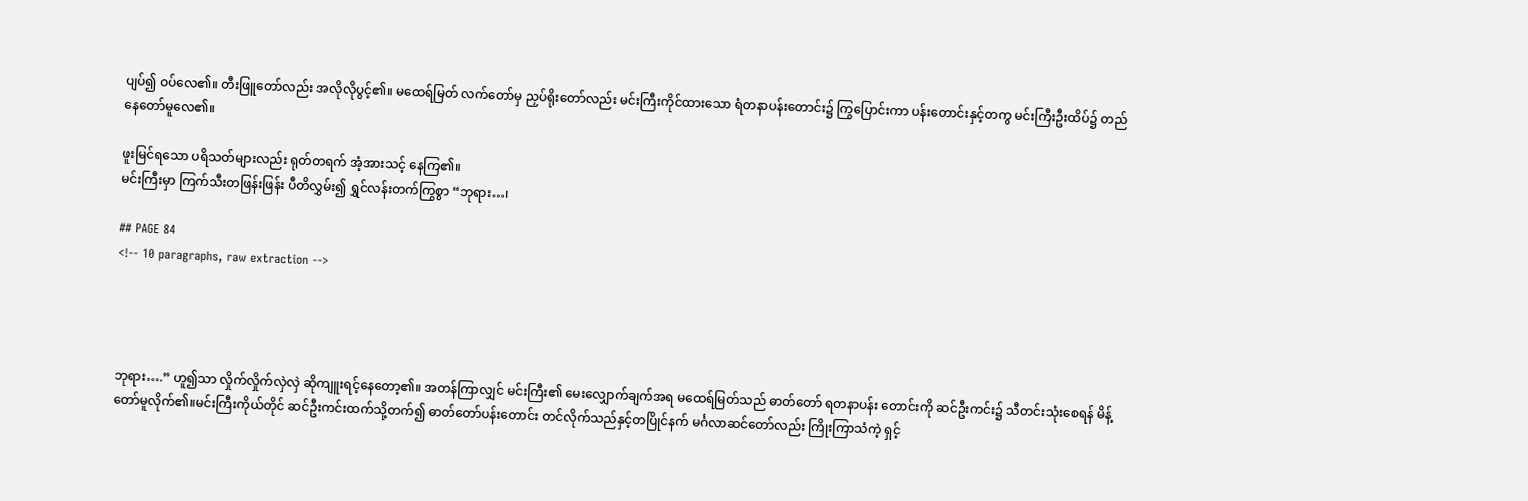ပျပ်၍ ဝပ်လေ၏။ တီးဖြူတော်လည်း အလိုလိုပွင့်၏။ မထေရ်မြတ် လက်တော်မှ ညှပ်ရိုးတော်လည်း မင်းကြီးကိုင်ထားသော ရံတနာပန်းတောင်း၌ ကြွပြောင်းကာ ပန်းတောင်းနှင့်တကွ မင်းကြီးဦးထိပ်၌ တည်နေတော်မူလေ၏။

ဖူးမြင်ရသော ပရိသတ်များလည်း ရုတ်တရက် အံ့အားသင့် နေကြ၏။
မင်းကြီးမှာ ကြက်သီးတဖြန်းဖြန်း ပီတိလွှမ်း၍ ရွှင်လန်းတက်ကြွစွာ “ဘုရား…၊

## PAGE 84
<!-- 10 paragraphs, raw extraction -->




ဘုရား….” ဟူ၍သာ လှိုက်လှိုက်လှဲလှဲ ဆိုကျူးရင့်နေတော့၏။ အတန်ကြာလျှင် မင်းကြီး၏ မေးလျှောက်ချက်အရ မထေရ်မြတ်သည် ဓာတ်တော် ရတနာပန်း တောင်းကို ဆင်ဦးကင်း၌ သီတင်းသုံးစေရန် မိန့်တော်မူလိုက်၏။မင်းကြီးကိုယ်တိုင် ဆင်ဦးကင်းထက်သို့တက်၍ ဓာတ်တော်ပန်းတောင်း တင်လိုက်သည်နှင့်တပြိုင်နက် မင်္ဂလာဆင်တော်လည်း ကြိုးကြာသံကဲ့ ရှင့်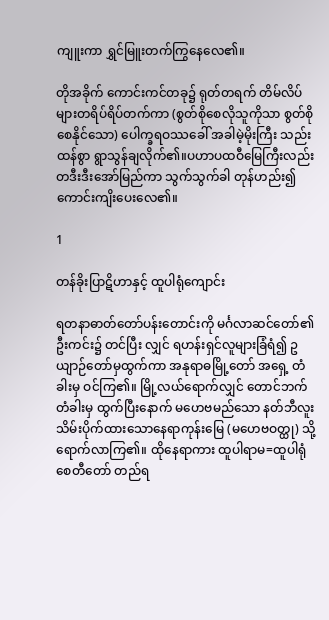ကျူးကာ ရွှင်မြူးတက်ကြွနေလေ၏။

တိုအခိုက် ကောင်းကင်တခု၌ ရုတ်တရက် တိမ်လိပ်များတရိပ်ရိပ်တက်ကာ (စွတ်စိုစေလိုသူကိုသာ စွတ်စိုစေနိုင်သော) ပေါက္ခရဝဿခေါ် အခါမဲ့မိုးကြီး သည်းထန်စွာ ရွာသွန်ချလိုက်၏။ပဟာပထဝီမြေကြီးလည်း တဒီးဒီးအော်မြည်ကာ သွက်သွက်ခါ တုန်ဟည်း၍ ကောင်းကျိးပေးလေ၏။

1

တန်ခိုးပြာဋိဟာနှင့် ထူပါရုံကျောင်း

ရတနာဓာတ်တော်ပန်းတောင်းကို မင်္ဂလာဆင်တော်၏ ဦးကင်း၌ တင်ပြီး လျှင် ရဟန်းရှင်လူများခြံရံ၍ ဥယျာဉ်တော်မှထွက်ကာ အနုရာဓမြို့တော် အရှေ့ တံခါးမှ ဝင်ကြ၏။ မြို့လယ်ရောက်လျှင် တောင်ဘက်တံခါးမှ ထွက်ပြီးနောက် မဟေဗမည်သော နတ်ဘီလူးသိမ်းပိုက်ထားသောနေရာကုန်းမြေ (မဟေဗဝတ္ထု) သို့ရောက်လာကြ၏။ ထိုနေရာကား ထူပါရာမ=ထူပါရုံစေတီတော် တည်ရ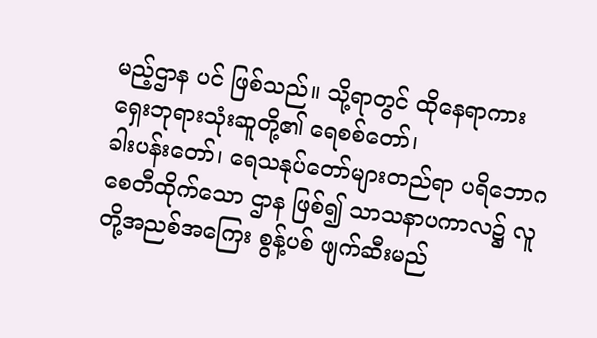မည့်ဌာန ပင် ဖြစ်သည်။ သို့ရာတွင် ထိုနေရာကား ရှေးဘုရားသုံးဆူတို့၏ ရေစစ်တော်၊
ခါးပန်းတော်၊ ရေသနုပ်တော်များတည်ရာ ပရိဘောဂစေတီထိုက်သော ဌာန ဖြစ်၍ သာသနာပကာလ၌ လူတို့အညစ်အကြေး စွန့်ပစ် ဖျက်ဆီးမည်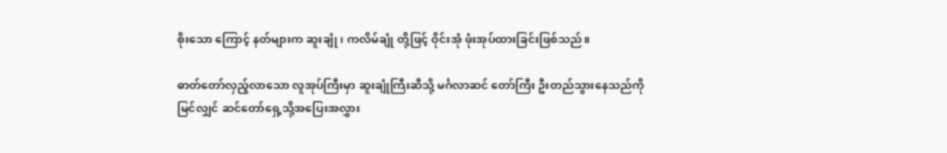စိုးသော ကြောင့် နတ်များက ဆူးချုံ ၊ ကလိမ်ချုံ တို့ဖြင့် ဝိုင်းအုံ ဖုံးအုပ်ထားခြင်းဖြစ်သည်။

ဓာတ်တော်လှည့်လာသော လူအုပ်ကြီးမှာ ဆူးချုံကြီးဆီသို့ မင်္ဂလာဆင် တော်ကြီး ဦးတည်သွားနေသည်ကို မြင်လျှင် ဆင်တော်ရှေ့သို့အပြေးအလွှား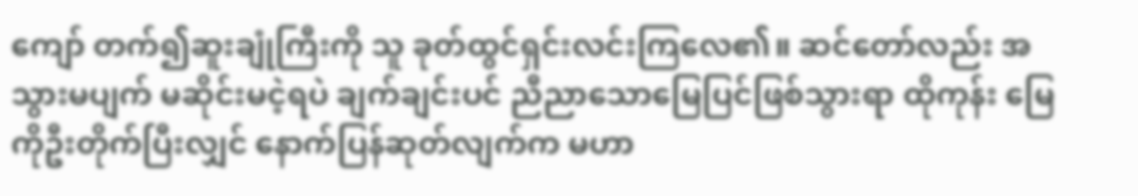ကျော် တက်၍ဆူးချုံကြီးကို သူ ခုတ်ထွင်ရှင်းလင်းကြလေ၏။ ဆင်တော်လည်း အသွားမပျက် မဆိုင်းမငဲ့ရပဲ ချက်ချင်းပင် ညီညာသောမြေပြင်ဖြစ်သွားရာ ထိုကုန်း မြေကိုဦးတိုက်ပြီးလျှင် နောက်ပြန်ဆုတ်လျက်က မဟာ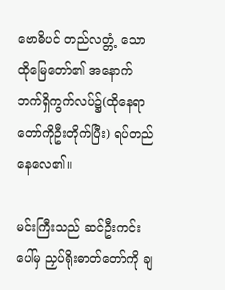ဗောဓိပင် တည်လတ္တံ့ သော ထိုမြေတော်၏ အနောက်ဘက်ရှိကွက်လပ်၌(ထိုနေရာတော်ကိုဦးတိုက်ပြီး) ရပ်တည် နေလေ၏။

မင်းကြီးသည် ဆင်ဦးကင်းပေါ်မှ ညှပ်ရိုးဓာတ်တော်ကို ချ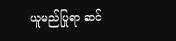ယူမည်ပြုရာ ဆင်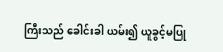ကြီးသည် ခေါင်းခါ ယမ်း၍ ယူခွင့်မပြု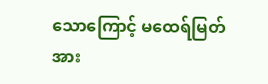သောကြောင့် မထေရ်မြတ်အား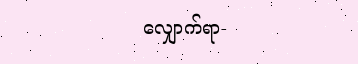လျှောက်ရာ-